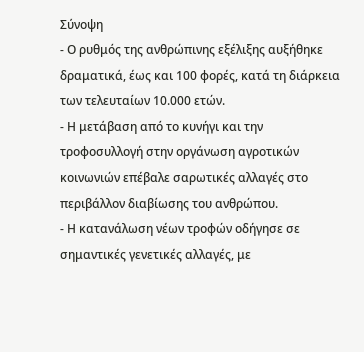Σύνοψη
- Ο ρυθμός της ανθρώπινης εξέλιξης αυξήθηκε δραματικά, έως και 100 φορές, κατά τη διάρκεια των τελευταίων 10.000 ετών.
- Η μετάβαση από το κυνήγι και την τροφοσυλλογή στην οργάνωση αγροτικών κοινωνιών επέβαλε σαρωτικές αλλαγές στο περιβάλλον διαβίωσης του ανθρώπου.
- Η κατανάλωση νέων τροφών οδήγησε σε σημαντικές γενετικές αλλαγές, με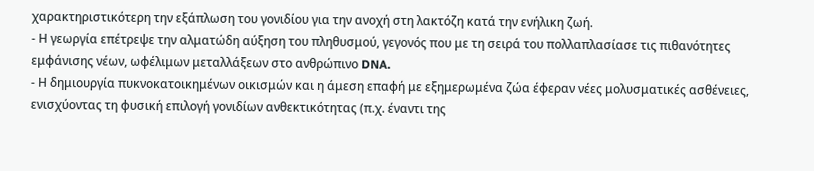χαρακτηριστικότερη την εξάπλωση του γονιδίου για την ανοχή στη λακτόζη κατά την ενήλικη ζωή.
- Η γεωργία επέτρεψε την αλματώδη αύξηση του πληθυσμού, γεγονός που με τη σειρά του πολλαπλασίασε τις πιθανότητες εμφάνισης νέων, ωφέλιμων μεταλλάξεων στο ανθρώπινο DNA.
- Η δημιουργία πυκνοκατοικημένων οικισμών και η άμεση επαφή με εξημερωμένα ζώα έφεραν νέες μολυσματικές ασθένειες, ενισχύοντας τη φυσική επιλογή γονιδίων ανθεκτικότητας (π.χ. έναντι της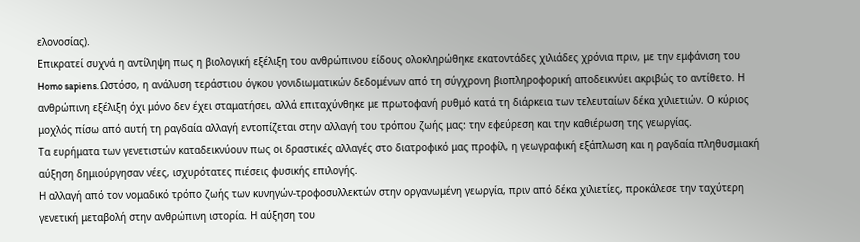ελονοσίας).
Επικρατεί συχνά η αντίληψη πως η βιολογική εξέλιξη του ανθρώπινου είδους ολοκληρώθηκε εκατοντάδες χιλιάδες χρόνια πριν, με την εμφάνιση του Homo sapiens. Ωστόσο, η ανάλυση τεράστιου όγκου γονιδιωματικών δεδομένων από τη σύγχρονη βιοπληροφορική αποδεικνύει ακριβώς το αντίθετο. Η ανθρώπινη εξέλιξη όχι μόνο δεν έχει σταματήσει, αλλά επιταχύνθηκε με πρωτοφανή ρυθμό κατά τη διάρκεια των τελευταίων δέκα χιλιετιών. Ο κύριος μοχλός πίσω από αυτή τη ραγδαία αλλαγή εντοπίζεται στην αλλαγή του τρόπου ζωής μας: την εφεύρεση και την καθιέρωση της γεωργίας.
Τα ευρήματα των γενετιστών καταδεικνύουν πως οι δραστικές αλλαγές στο διατροφικό μας προφίλ, η γεωγραφική εξάπλωση και η ραγδαία πληθυσμιακή αύξηση δημιούργησαν νέες, ισχυρότατες πιέσεις φυσικής επιλογής.
Η αλλαγή από τον νομαδικό τρόπο ζωής των κυνηγών-τροφοσυλλεκτών στην οργανωμένη γεωργία, πριν από δέκα χιλιετίες, προκάλεσε την ταχύτερη γενετική μεταβολή στην ανθρώπινη ιστορία. Η αύξηση του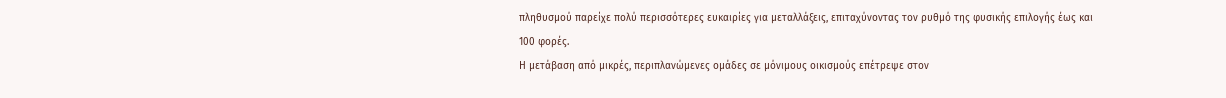πληθυσμού παρείχε πολύ περισσότερες ευκαιρίες για μεταλλάξεις, επιταχύνοντας τον ρυθμό της φυσικής επιλογής έως και 100 φορές.
Η μετάβαση από μικρές, περιπλανώμενες ομάδες σε μόνιμους οικισμούς επέτρεψε στον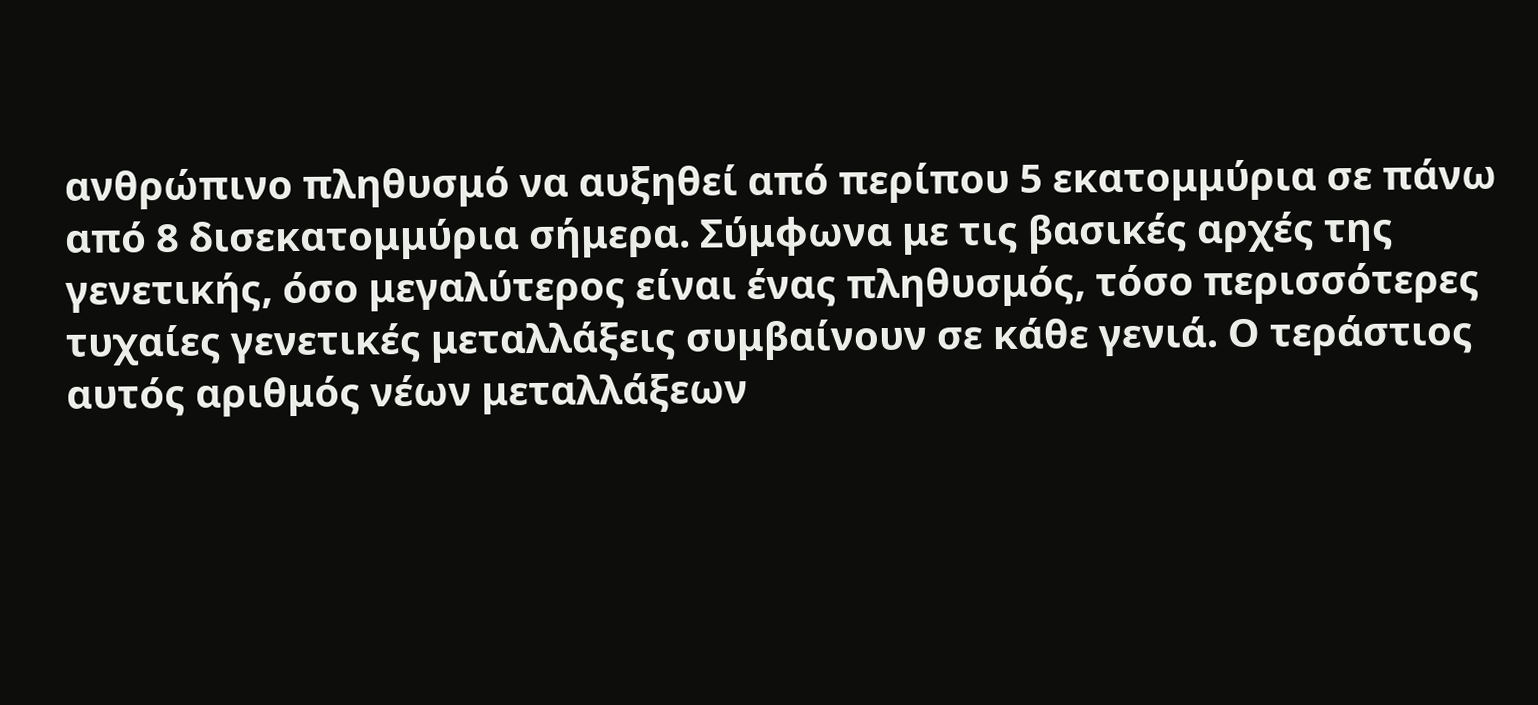ανθρώπινο πληθυσμό να αυξηθεί από περίπου 5 εκατομμύρια σε πάνω από 8 δισεκατομμύρια σήμερα. Σύμφωνα με τις βασικές αρχές της γενετικής, όσο μεγαλύτερος είναι ένας πληθυσμός, τόσο περισσότερες τυχαίες γενετικές μεταλλάξεις συμβαίνουν σε κάθε γενιά. Ο τεράστιος αυτός αριθμός νέων μεταλλάξεων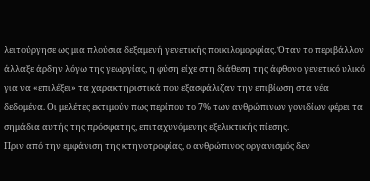λειτούργησε ως μια πλούσια δεξαμενή γενετικής ποικιλομορφίας. Όταν το περιβάλλον άλλαξε άρδην λόγω της γεωργίας, η φύση είχε στη διάθεση της άφθονο γενετικό υλικό για να «επιλέξει» τα χαρακτηριστικά που εξασφάλιζαν την επιβίωση στα νέα δεδομένα. Οι μελέτες εκτιμούν πως περίπου το 7% των ανθρώπινων γονιδίων φέρει τα σημάδια αυτής της πρόσφατης, επιταχυνόμενης εξελικτικής πίεσης.
Πριν από την εμφάνιση της κτηνοτροφίας, ο ανθρώπινος οργανισμός δεν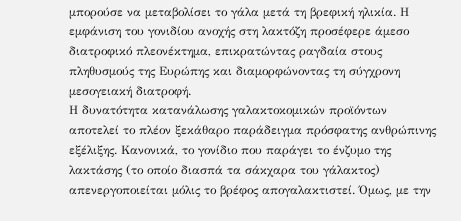μπορούσε να μεταβολίσει το γάλα μετά τη βρεφική ηλικία. Η εμφάνιση του γονιδίου ανοχής στη λακτόζη προσέφερε άμεσο διατροφικό πλεονέκτημα, επικρατώντας ραγδαία στους πληθυσμούς της Ευρώπης και διαμορφώνοντας τη σύγχρονη μεσογειακή διατροφή.
Η δυνατότητα κατανάλωσης γαλακτοκομικών προϊόντων αποτελεί το πλέον ξεκάθαρο παράδειγμα πρόσφατης ανθρώπινης εξέλιξης. Κανονικά, το γονίδιο που παράγει το ένζυμο της λακτάσης (το οποίο διασπά τα σάκχαρα του γάλακτος) απενεργοποιείται μόλις το βρέφος απογαλακτιστεί. Όμως, με την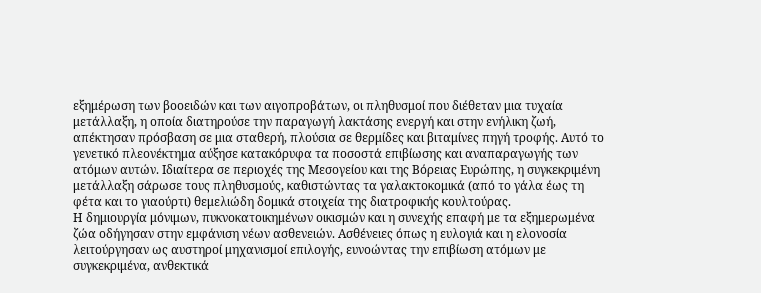εξημέρωση των βοοειδών και των αιγοπροβάτων, οι πληθυσμοί που διέθεταν μια τυχαία μετάλλαξη, η οποία διατηρούσε την παραγωγή λακτάσης ενεργή και στην ενήλικη ζωή, απέκτησαν πρόσβαση σε μια σταθερή, πλούσια σε θερμίδες και βιταμίνες πηγή τροφής. Αυτό το γενετικό πλεονέκτημα αύξησε κατακόρυφα τα ποσοστά επιβίωσης και αναπαραγωγής των ατόμων αυτών. Ιδιαίτερα σε περιοχές της Μεσογείου και της Βόρειας Ευρώπης, η συγκεκριμένη μετάλλαξη σάρωσε τους πληθυσμούς, καθιστώντας τα γαλακτοκομικά (από το γάλα έως τη φέτα και το γιαούρτι) θεμελιώδη δομικά στοιχεία της διατροφικής κουλτούρας.
Η δημιουργία μόνιμων, πυκνοκατοικημένων οικισμών και η συνεχής επαφή με τα εξημερωμένα ζώα οδήγησαν στην εμφάνιση νέων ασθενειών. Ασθένειες όπως η ευλογιά και η ελονοσία λειτούργησαν ως αυστηροί μηχανισμοί επιλογής, ευνοώντας την επιβίωση ατόμων με συγκεκριμένα, ανθεκτικά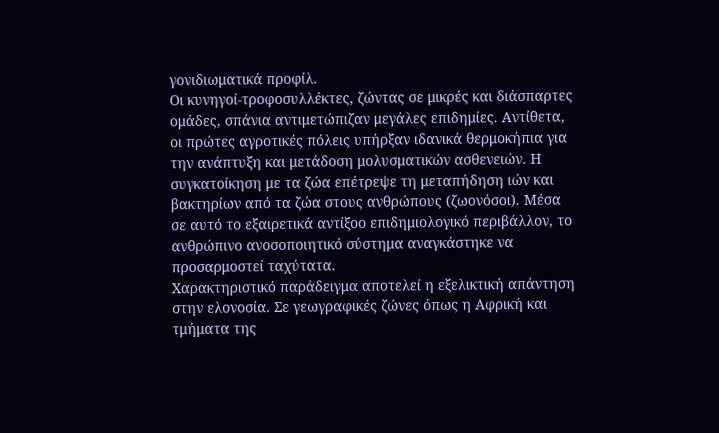γονιδιωματικά προφίλ.
Οι κυνηγοί-τροφοσυλλέκτες, ζώντας σε μικρές και διάσπαρτες ομάδες, σπάνια αντιμετώπιζαν μεγάλες επιδημίες. Αντίθετα, οι πρώτες αγροτικές πόλεις υπήρξαν ιδανικά θερμοκήπια για την ανάπτυξη και μετάδοση μολυσματικών ασθενειών. Η συγκατοίκηση με τα ζώα επέτρεψε τη μεταπήδηση ιών και βακτηρίων από τα ζώα στους ανθρώπους (ζωονόσοι). Μέσα σε αυτό το εξαιρετικά αντίξοο επιδημιολογικό περιβάλλον, το ανθρώπινο ανοσοποιητικό σύστημα αναγκάστηκε να προσαρμοστεί ταχύτατα.
Χαρακτηριστικό παράδειγμα αποτελεί η εξελικτική απάντηση στην ελονοσία. Σε γεωγραφικές ζώνες όπως η Αφρική και τμήματα της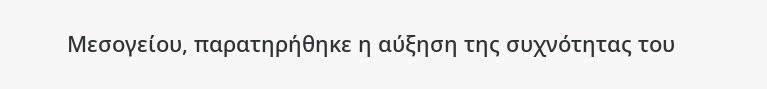Μεσογείου, παρατηρήθηκε η αύξηση της συχνότητας του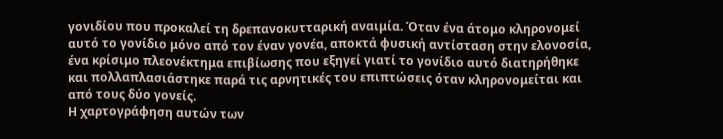γονιδίου που προκαλεί τη δρεπανοκυτταρική αναιμία. Όταν ένα άτομο κληρονομεί αυτό το γονίδιο μόνο από τον έναν γονέα, αποκτά φυσική αντίσταση στην ελονοσία, ένα κρίσιμο πλεονέκτημα επιβίωσης που εξηγεί γιατί το γονίδιο αυτό διατηρήθηκε και πολλαπλασιάστηκε παρά τις αρνητικές του επιπτώσεις όταν κληρονομείται και από τους δύο γονείς.
Η χαρτογράφηση αυτών των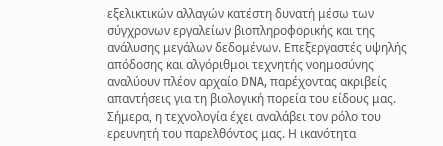εξελικτικών αλλαγών κατέστη δυνατή μέσω των σύγχρονων εργαλείων βιοπληροφορικής και της ανάλυσης μεγάλων δεδομένων. Επεξεργαστές υψηλής απόδοσης και αλγόριθμοι τεχνητής νοημοσύνης αναλύουν πλέον αρχαίο DNA, παρέχοντας ακριβείς απαντήσεις για τη βιολογική πορεία του είδους μας.
Σήμερα, η τεχνολογία έχει αναλάβει τον ρόλο του ερευνητή του παρελθόντος μας. Η ικανότητα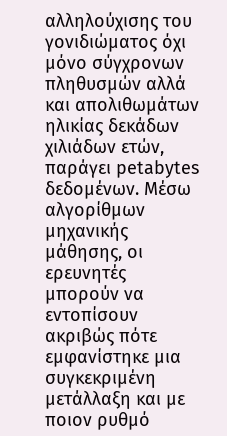αλληλούχισης του γονιδιώματος όχι μόνο σύγχρονων πληθυσμών αλλά και απολιθωμάτων ηλικίας δεκάδων χιλιάδων ετών, παράγει petabytes δεδομένων. Μέσω αλγορίθμων μηχανικής μάθησης, οι ερευνητές μπορούν να εντοπίσουν ακριβώς πότε εμφανίστηκε μια συγκεκριμένη μετάλλαξη και με ποιον ρυθμό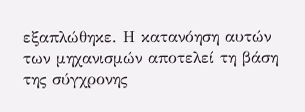εξαπλώθηκε. Η κατανόηση αυτών των μηχανισμών αποτελεί τη βάση της σύγχρονης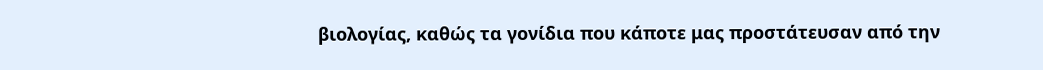βιολογίας, καθώς τα γονίδια που κάποτε μας προστάτευσαν από την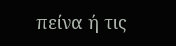πείνα ή τις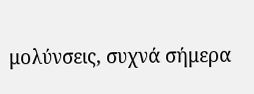μολύνσεις, συχνά σήμερα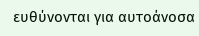ευθύνονται για αυτοάνοσα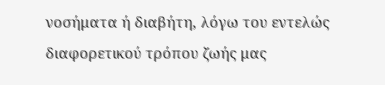νοσήματα ή διαβήτη, λόγω του εντελώς διαφορετικού τρόπου ζωής μας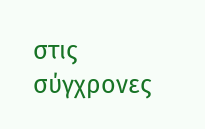στις σύγχρονες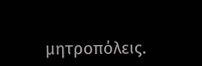μητροπόλεις.